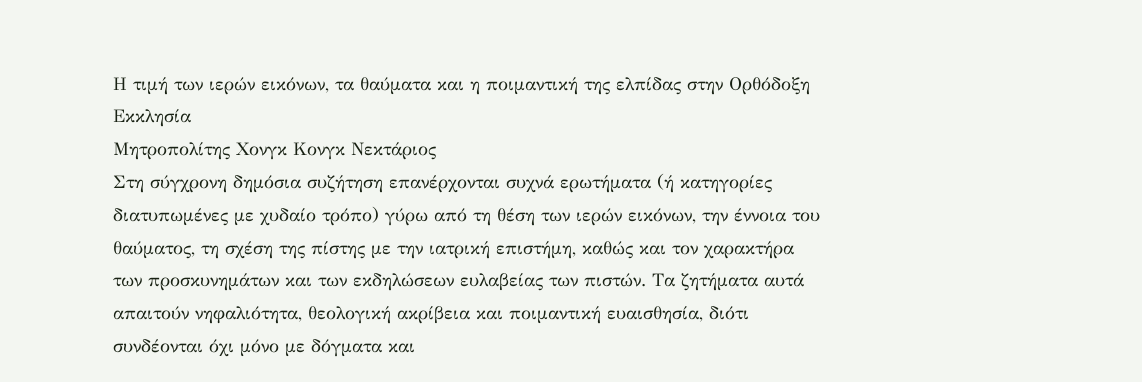Η τιμή των ιερών εικόνων, τα θαύματα και η ποιμαντική της ελπίδας στην Ορθόδοξη Εκκλησία
Μητροπολίτης Χονγκ Κονγκ Νεκτάριος
Στη σύγχρονη δημόσια συζήτηση επανέρχονται συχνά ερωτήματα (ή κατηγορίες διατυπωμένες με χυδαίο τρόπο) γύρω από τη θέση των ιερών εικόνων, την έννοια του θαύματος, τη σχέση της πίστης με την ιατρική επιστήμη, καθώς και τον χαρακτήρα των προσκυνημάτων και των εκδηλώσεων ευλαβείας των πιστών. Τα ζητήματα αυτά απαιτούν νηφαλιότητα, θεολογική ακρίβεια και ποιμαντική ευαισθησία, διότι συνδέονται όχι μόνο με δόγματα και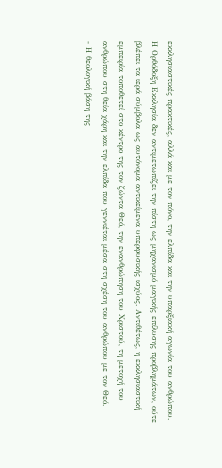εκκλησιαστικές πρακτικές, αλλά και με τον πόνο, την ελπίδα και την υπαρξιακή αγωνία του ανθρώπου.
Η Ορθόδοξη Εκκλησία δεν αντιμετωπίζει την πίστη ως μηχανισμό μαγικής επίλυσης προβλημάτων, ούτε βλέπει τα ιερά σύμβολα ως αυτόνομα αντικείμενα υπερφυσικής ισχύος. Αντιθέτως, η εκκλησιαστική εμπειρία τοποθετεί στο κέντρο της τον ζώντα Θεό, την ενανθρώπηση του Χριστού, τη μετοχή του ανθρώπου στη θεία χάρη και την ελπίδα που γεννιέται μέσα στη σχέση του ανθρώπου με τον Θεό.
- Η θεολογική βάση της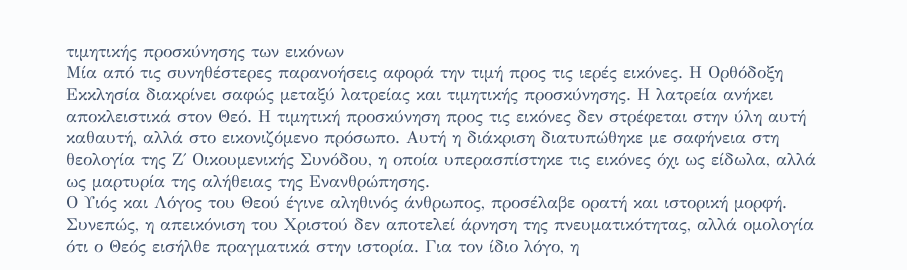τιμητικής προσκύνησης των εικόνων
Μία από τις συνηθέστερες παρανοήσεις αφορά την τιμή προς τις ιερές εικόνες. Η Ορθόδοξη Εκκλησία διακρίνει σαφώς μεταξύ λατρείας και τιμητικής προσκύνησης. Η λατρεία ανήκει αποκλειστικά στον Θεό. Η τιμητική προσκύνηση προς τις εικόνες δεν στρέφεται στην ύλη αυτή καθαυτή, αλλά στο εικονιζόμενο πρόσωπο. Αυτή η διάκριση διατυπώθηκε με σαφήνεια στη θεολογία της Ζ΄ Οικουμενικής Συνόδου, η οποία υπερασπίστηκε τις εικόνες όχι ως είδωλα, αλλά ως μαρτυρία της αλήθειας της Ενανθρώπησης.
Ο Υιός και Λόγος του Θεού έγινε αληθινός άνθρωπος, προσέλαβε ορατή και ιστορική μορφή. Συνεπώς, η απεικόνιση του Χριστού δεν αποτελεί άρνηση της πνευματικότητας, αλλά ομολογία ότι ο Θεός εισήλθε πραγματικά στην ιστορία. Για τον ίδιο λόγο, η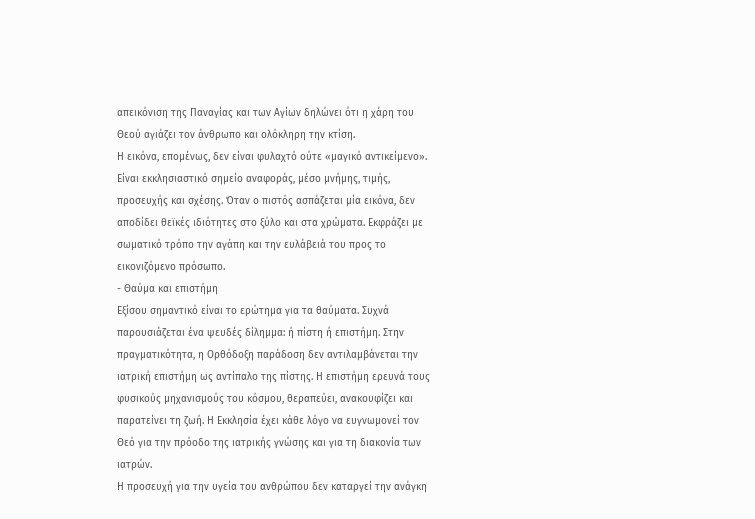απεικόνιση της Παναγίας και των Αγίων δηλώνει ότι η χάρη του Θεού αγιάζει τον άνθρωπο και ολόκληρη την κτίση.
Η εικόνα, επομένως, δεν είναι φυλαχτό ούτε «μαγικό αντικείμενο». Είναι εκκλησιαστικό σημείο αναφοράς, μέσο μνήμης, τιμής, προσευχής και σχέσης. Όταν ο πιστός ασπάζεται μία εικόνα, δεν αποδίδει θεϊκές ιδιότητες στο ξύλο και στα χρώματα. Εκφράζει με σωματικό τρόπο την αγάπη και την ευλάβειά του προς το εικονιζόμενο πρόσωπο.
- Θαύμα και επιστήμη
Εξίσου σημαντικό είναι το ερώτημα για τα θαύματα. Συχνά παρουσιάζεται ένα ψευδές δίλημμα: ή πίστη ή επιστήμη. Στην πραγματικότητα, η Ορθόδοξη παράδοση δεν αντιλαμβάνεται την ιατρική επιστήμη ως αντίπαλο της πίστης. Η επιστήμη ερευνά τους φυσικούς μηχανισμούς του κόσμου, θεραπεύει, ανακουφίζει και παρατείνει τη ζωή. Η Εκκλησία έχει κάθε λόγο να ευγνωμονεί τον Θεό για την πρόοδο της ιατρικής γνώσης και για τη διακονία των ιατρών.
Η προσευχή για την υγεία του ανθρώπου δεν καταργεί την ανάγκη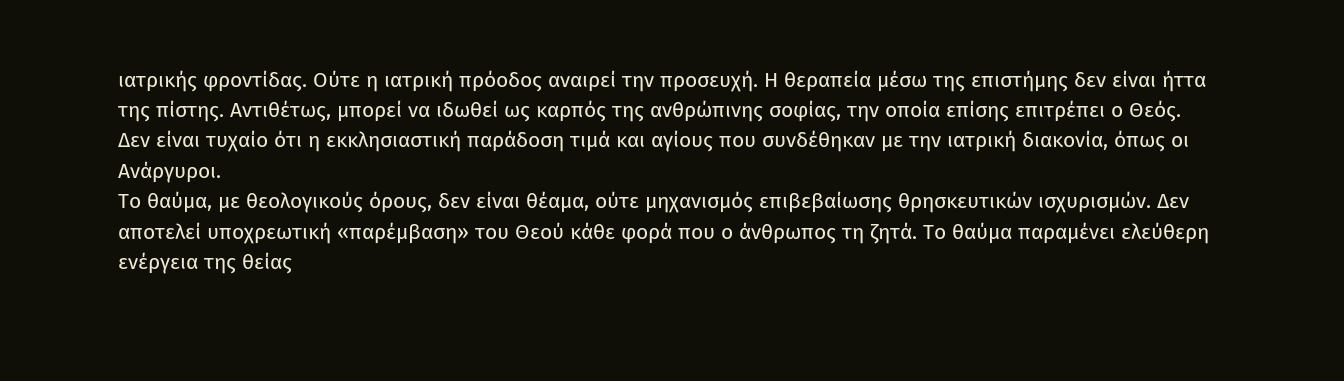ιατρικής φροντίδας. Ούτε η ιατρική πρόοδος αναιρεί την προσευχή. Η θεραπεία μέσω της επιστήμης δεν είναι ήττα της πίστης. Αντιθέτως, μπορεί να ιδωθεί ως καρπός της ανθρώπινης σοφίας, την οποία επίσης επιτρέπει ο Θεός. Δεν είναι τυχαίο ότι η εκκλησιαστική παράδοση τιμά και αγίους που συνδέθηκαν με την ιατρική διακονία, όπως οι Ανάργυροι.
Το θαύμα, με θεολογικούς όρους, δεν είναι θέαμα, ούτε μηχανισμός επιβεβαίωσης θρησκευτικών ισχυρισμών. Δεν αποτελεί υποχρεωτική «παρέμβαση» του Θεού κάθε φορά που ο άνθρωπος τη ζητά. Το θαύμα παραμένει ελεύθερη ενέργεια της θείας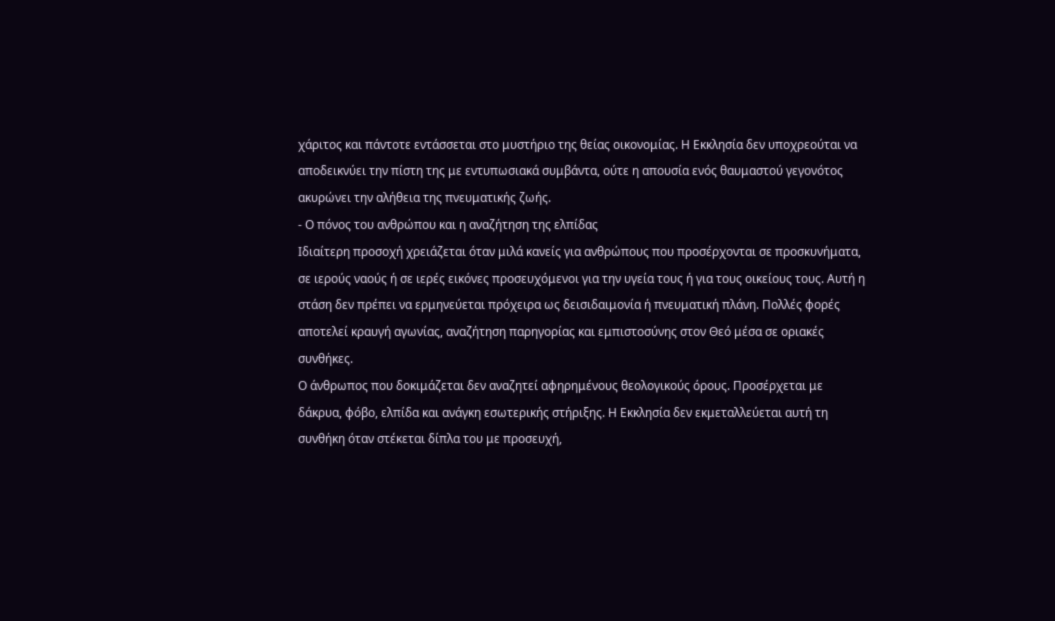χάριτος και πάντοτε εντάσσεται στο μυστήριο της θείας οικονομίας. Η Εκκλησία δεν υποχρεούται να αποδεικνύει την πίστη της με εντυπωσιακά συμβάντα, ούτε η απουσία ενός θαυμαστού γεγονότος ακυρώνει την αλήθεια της πνευματικής ζωής.
- Ο πόνος του ανθρώπου και η αναζήτηση της ελπίδας
Ιδιαίτερη προσοχή χρειάζεται όταν μιλά κανείς για ανθρώπους που προσέρχονται σε προσκυνήματα, σε ιερούς ναούς ή σε ιερές εικόνες προσευχόμενοι για την υγεία τους ή για τους οικείους τους. Αυτή η στάση δεν πρέπει να ερμηνεύεται πρόχειρα ως δεισιδαιμονία ή πνευματική πλάνη. Πολλές φορές αποτελεί κραυγή αγωνίας, αναζήτηση παρηγορίας και εμπιστοσύνης στον Θεό μέσα σε οριακές συνθήκες.
Ο άνθρωπος που δοκιμάζεται δεν αναζητεί αφηρημένους θεολογικούς όρους. Προσέρχεται με δάκρυα, φόβο, ελπίδα και ανάγκη εσωτερικής στήριξης. Η Εκκλησία δεν εκμεταλλεύεται αυτή τη συνθήκη όταν στέκεται δίπλα του με προσευχή,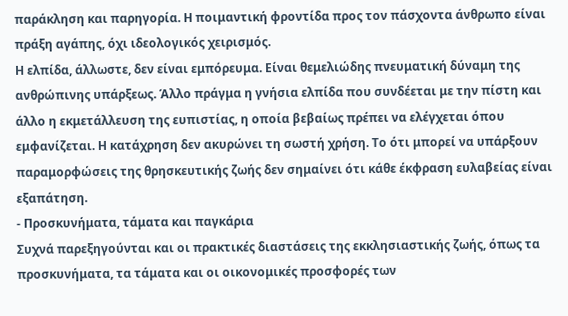παράκληση και παρηγορία. Η ποιμαντική φροντίδα προς τον πάσχοντα άνθρωπο είναι πράξη αγάπης, όχι ιδεολογικός χειρισμός.
Η ελπίδα, άλλωστε, δεν είναι εμπόρευμα. Είναι θεμελιώδης πνευματική δύναμη της ανθρώπινης υπάρξεως. Άλλο πράγμα η γνήσια ελπίδα που συνδέεται με την πίστη και άλλο η εκμετάλλευση της ευπιστίας, η οποία βεβαίως πρέπει να ελέγχεται όπου εμφανίζεται. Η κατάχρηση δεν ακυρώνει τη σωστή χρήση. Το ότι μπορεί να υπάρξουν παραμορφώσεις της θρησκευτικής ζωής δεν σημαίνει ότι κάθε έκφραση ευλαβείας είναι εξαπάτηση.
- Προσκυνήματα, τάματα και παγκάρια
Συχνά παρεξηγούνται και οι πρακτικές διαστάσεις της εκκλησιαστικής ζωής, όπως τα προσκυνήματα, τα τάματα και οι οικονομικές προσφορές των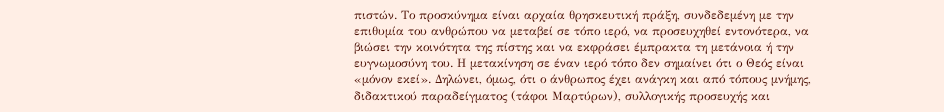πιστών. Το προσκύνημα είναι αρχαία θρησκευτική πράξη, συνδεδεμένη με την επιθυμία του ανθρώπου να μεταβεί σε τόπο ιερό, να προσευχηθεί εντονότερα, να βιώσει την κοινότητα της πίστης και να εκφράσει έμπρακτα τη μετάνοια ή την ευγνωμοσύνη του. Η μετακίνηση σε έναν ιερό τόπο δεν σημαίνει ότι ο Θεός είναι «μόνον εκεί». Δηλώνει, όμως, ότι ο άνθρωπος έχει ανάγκη και από τόπους μνήμης, διδακτικού παραδείγματος (τάφοι Μαρτύρων), συλλογικής προσευχής και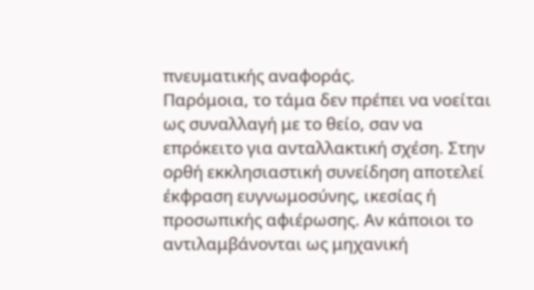πνευματικής αναφοράς.
Παρόμοια, το τάμα δεν πρέπει να νοείται ως συναλλαγή με το θείο, σαν να επρόκειτο για ανταλλακτική σχέση. Στην ορθή εκκλησιαστική συνείδηση αποτελεί έκφραση ευγνωμοσύνης, ικεσίας ή προσωπικής αφιέρωσης. Αν κάποιοι το αντιλαμβάνονται ως μηχανική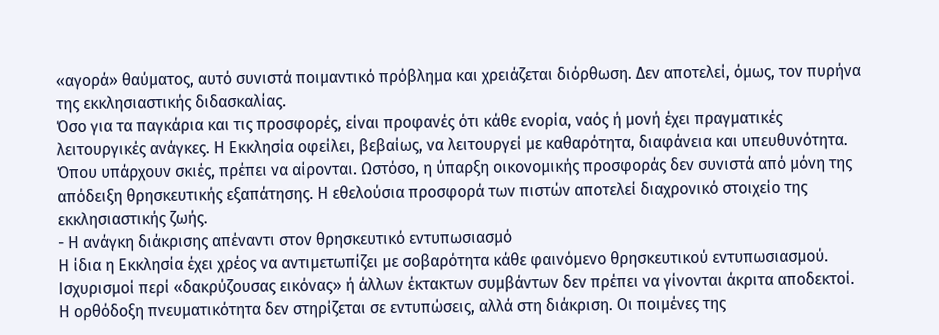«αγορά» θαύματος, αυτό συνιστά ποιμαντικό πρόβλημα και χρειάζεται διόρθωση. Δεν αποτελεί, όμως, τον πυρήνα της εκκλησιαστικής διδασκαλίας.
Όσο για τα παγκάρια και τις προσφορές, είναι προφανές ότι κάθε ενορία, ναός ή μονή έχει πραγματικές λειτουργικές ανάγκες. Η Εκκλησία οφείλει, βεβαίως, να λειτουργεί με καθαρότητα, διαφάνεια και υπευθυνότητα. Όπου υπάρχουν σκιές, πρέπει να αίρονται. Ωστόσο, η ύπαρξη οικονομικής προσφοράς δεν συνιστά από μόνη της απόδειξη θρησκευτικής εξαπάτησης. Η εθελούσια προσφορά των πιστών αποτελεί διαχρονικό στοιχείο της εκκλησιαστικής ζωής.
- Η ανάγκη διάκρισης απέναντι στον θρησκευτικό εντυπωσιασμό
Η ίδια η Εκκλησία έχει χρέος να αντιμετωπίζει με σοβαρότητα κάθε φαινόμενο θρησκευτικού εντυπωσιασμού. Ισχυρισμοί περί «δακρύζουσας εικόνας» ή άλλων έκτακτων συμβάντων δεν πρέπει να γίνονται άκριτα αποδεκτοί. Η ορθόδοξη πνευματικότητα δεν στηρίζεται σε εντυπώσεις, αλλά στη διάκριση. Οι ποιμένες της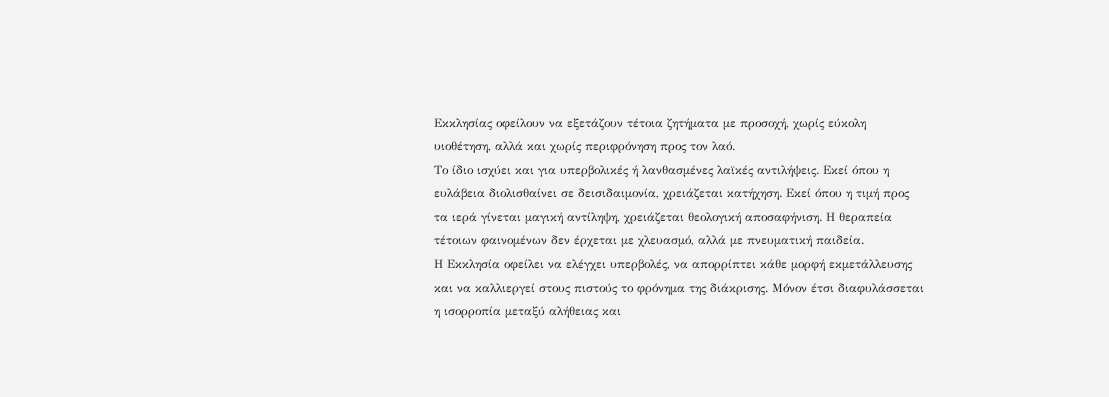Εκκλησίας οφείλουν να εξετάζουν τέτοια ζητήματα με προσοχή, χωρίς εύκολη υιοθέτηση, αλλά και χωρίς περιφρόνηση προς τον λαό.
Το ίδιο ισχύει και για υπερβολικές ή λανθασμένες λαϊκές αντιλήψεις. Εκεί όπου η ευλάβεια διολισθαίνει σε δεισιδαιμονία, χρειάζεται κατήχηση. Εκεί όπου η τιμή προς τα ιερά γίνεται μαγική αντίληψη, χρειάζεται θεολογική αποσαφήνιση. Η θεραπεία τέτοιων φαινομένων δεν έρχεται με χλευασμό, αλλά με πνευματική παιδεία.
Η Εκκλησία οφείλει να ελέγχει υπερβολές, να απορρίπτει κάθε μορφή εκμετάλλευσης και να καλλιεργεί στους πιστούς το φρόνημα της διάκρισης. Μόνον έτσι διαφυλάσσεται η ισορροπία μεταξύ αλήθειας και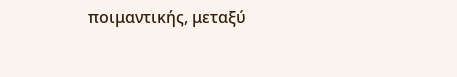ποιμαντικής, μεταξύ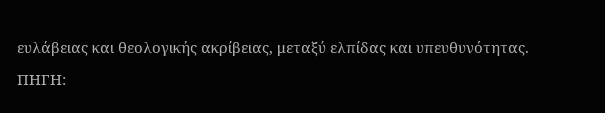ευλάβειας και θεολογικής ακρίβειας, μεταξύ ελπίδας και υπευθυνότητας.
ΠΗΓΗ: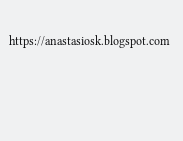https://anastasiosk.blogspot.com